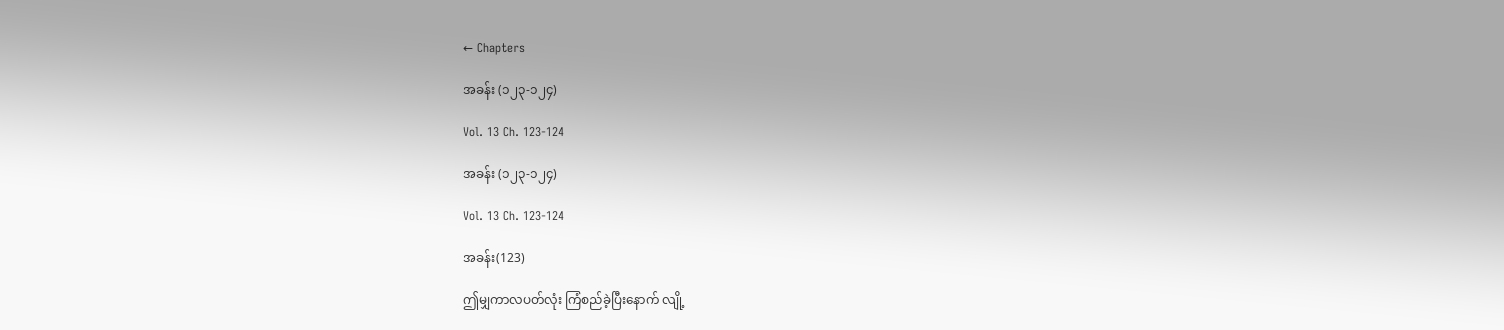← Chapters

အခန်း (၁၂၃-၁၂၄)

Vol. 13 Ch. 123-124

အခန်း (၁၂၃-၁၂၄)

Vol. 13 Ch. 123-124

အခန်း(123)

ဤမျှကာလပတ်လုံး ကြံစည်ခဲ့ပြီးနောက် လျို့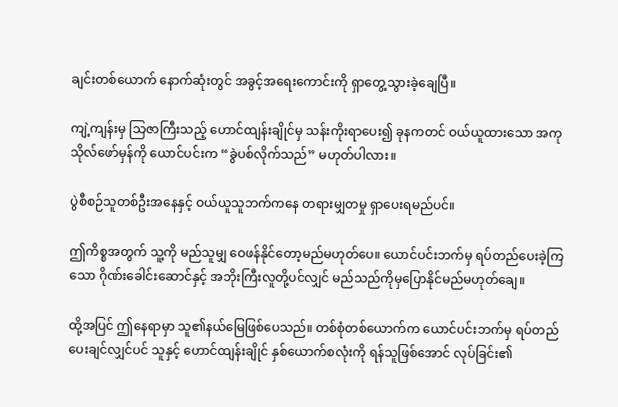ချင်းတစ်ယောက် နောက်ဆုံးတွင် အခွင့်အရေးကောင်းကို ရှာတွေ့သွားခဲ့ချေပြီ။

ကျဲ့ကျန်းမှ သြဇာကြီးသည့် ဟောင်ထျန်းချိုင်မှ သန်းကိုးရာပေး၍ ခုနကတင် ဝယ်ယူထားသော အကုသိုလ်ဖော်မှန်ကို ယောင်ပင်းက “ခွဲပစ်လိုက်သည်” မဟုတ်ပါလား။

ပွဲစီစဉ်သူတစ်ဦးအနေနှင့် ဝယ်ယူသူဘက်ကနေ တရားမျှတမှု ရှာပေးရမည်ပင်။

ဤကိစ္စအတွက် သူ့ကို မည်သူမျှ ဝေဖန်နိုင်တော့မည်မဟုတ်ပေ။ ယောင်ပင်းဘက်မှ ရပ်တည်ပေးခဲ့ကြသော ဂိုဏ်းခေါင်းဆောင်နှင့် အဘိုးကြီးလူတို့ပင်လျှင် မည်သည်ကိုမှပြောနိုင်မည်မဟုတ်ချေ။

ထို့အပြင် ဤနေရာမှာ သူ၏နယ်မြေဖြစ်ပေသည်။ တစ်စုံတစ်ယောက်က ယောင်ပင်းဘက်မှ ရပ်တည်ပေးချင်လျှင်ပင် သူနှင့် ဟောင်ထျန်းချိုင် နှစ်ယောက်စလုံးကို ရန်သူဖြစ်အောင် လုပ်ခြင်း၏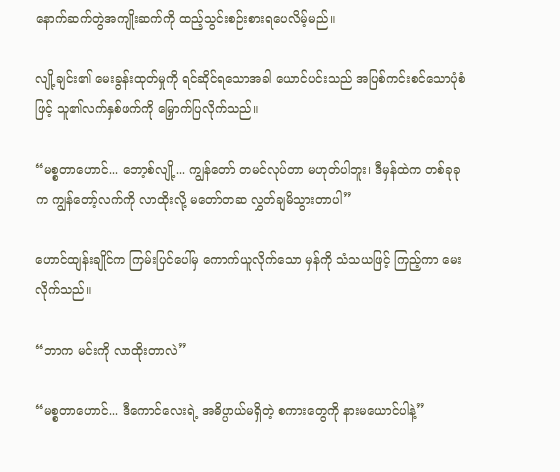နောက်ဆက်တွဲအကျိုးဆက်ကို ထည့်သွင်းစဉ်းစားရပေလိမ့်မည်။

လျို့ချင်း၏ မေးခွန်းထုတ်မှုကို ရင်ဆိုင်ရသောအခါ ယောင်ပင်းသည် အပြစ်ကင်းစင်သောပုံစံဖြင့် သူ၏လက်နှစ်ဖက်ကို မြှောက်ပြလိုက်သည်။

“မစ္စတာဟောင်... ဘော့စ်လျို့... ကျွန်တော် တမင်လုပ်တာ မဟုတ်ပါဘူး၊ ဒီမှန်ထဲက တစ်ခုခုက ကျွန်တော့်လက်ကို လာထိုးလို့ မတော်တဆ လွှတ်ချမိသွားတာပါ”

ဟောင်ထျန်းချိုင်က ကြမ်းပြင်ပေါ်မှ ကောက်ယူလိုက်သော မှန်ကို သံသယဖြင့် ကြည့်ကာ မေးလိုက်သည်။

“ဘာက မင်းကို လာထိုးတာလဲ”

“မစ္စတာဟောင်... ဒီကောင်လေးရဲ့ အဓိပ္ပာယ်မရှိတဲ့ စကားတွေကို နားမယောင်ပါနဲ့”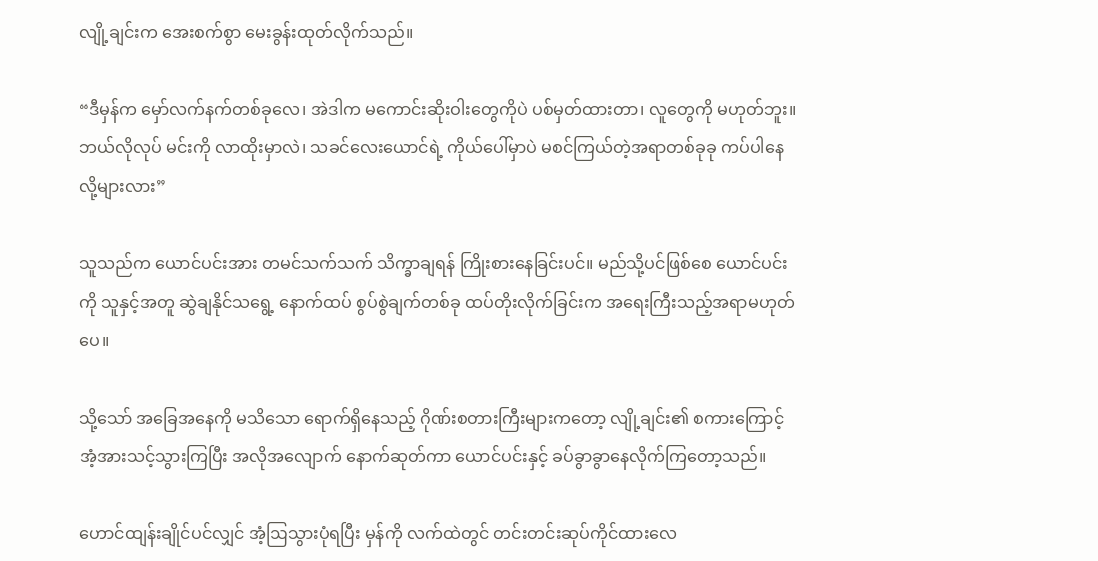လျို့ချင်းက အေးစက်စွာ မေးခွန်းထုတ်လိုက်သည်။

“ဒီမှန်က မှော်လက်နက်တစ်ခုလေ၊ အဲဒါက မကောင်းဆိုးဝါးတွေကိုပဲ ပစ်မှတ်ထားတာ၊ လူတွေကို မဟုတ်ဘူး။ ဘယ်လိုလုပ် မင်းကို လာထိုးမှာလဲ၊ သခင်လေးယောင်ရဲ့ ကိုယ်ပေါ်မှာပဲ မစင်ကြယ်တဲ့အရာတစ်ခုခု ကပ်ပါနေလို့များလား”

သူသည်က ယောင်ပင်းအား တမင်သက်သက် သိက္ခာချရန် ကြိုးစားနေခြင်းပင်။ မည်သို့ပင်ဖြစ်စေ ယောင်ပင်းကို သူနှင့်အတူ ဆွဲချနိုင်သရွေ့ နောက်ထပ် စွပ်စွဲချက်တစ်ခု ထပ်တိုးလိုက်ခြင်းက အရေးကြီးသည့်အရာမဟုတ်ပေ။

သို့သော် အခြေအနေကို မသိသော ရောက်ရှိနေသည့် ဂိုဏ်းစတားကြီးများကတော့ လျို့ချင်း၏ စကားကြောင့် အံ့အားသင့်သွားကြပြီး အလိုအလျောက် နောက်ဆုတ်ကာ ယောင်ပင်းနှင့် ခပ်ခွာခွာနေလိုက်ကြတော့သည်။

ဟောင်ထျန်းချိုင်ပင်လျှင် အံ့ဩသွားပုံရပြီး မှန်ကို လက်ထဲတွင် တင်းတင်းဆုပ်ကိုင်ထားလေ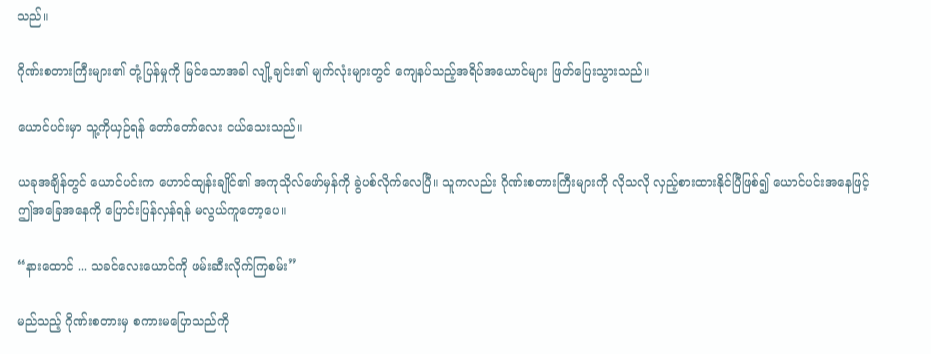သည်။

ဂိုဏ်းစတားကြီးများ၏ တုံ့ပြန်မှုကို မြင်သောအခါ လျို့ချင်း၏ မျက်လုံးများတွင် ကျေနပ်သည့်အရိပ်အယောင်များ ဖြတ်ပြေးသွားသည်။

ယောင်ပင်းမှာ သူ့ကိုယှဉ်ရန် တော်တော်လေး ငယ်သေးသည်။

ယခုအချိန်တွင် ယောင်ပင်းက ဟောင်ထျန်းချိုင်၏ အကုသိုလ်ဖော်မှန်ကို ခွဲပစ်လိုက်လေပြီ။ သူကလည်း ဂိုဏ်းစတားကြီးများကို လိုသလို လှည့်စားထားနိုင်ပြီဖြစ်၍ ယောင်ပင်းအနေဖြင့် ဤအခြေအနေကို ပြောင်းပြန်လှန်ရန် မလွယ်ကူတော့ပေ။

“နားထောင် ... သခင်လေးယောင်ကို ဖမ်းဆီးလိုက်ကြစမ်း”

မည်သည့် ဂိုဏ်းစတားမှ စကားမပြောသည်ကို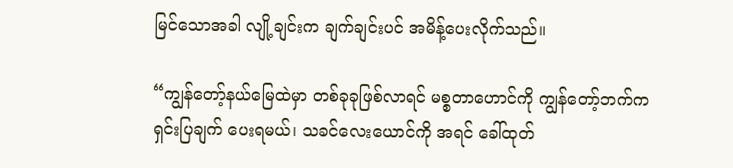မြင်သောအခါ လျို့ချင်းက ချက်ချင်းပင် အမိန့်ပေးလိုက်သည်။

“ကျွန်တော့်နယ်မြေထဲမှာ တစ်ခုခုဖြစ်လာရင် မစ္စတာဟောင်ကို ကျွန်တော့်ဘက်က ရှင်းပြချက် ပေးရမယ်၊ သခင်လေးယောင်ကို အရင် ခေါ်ထုတ်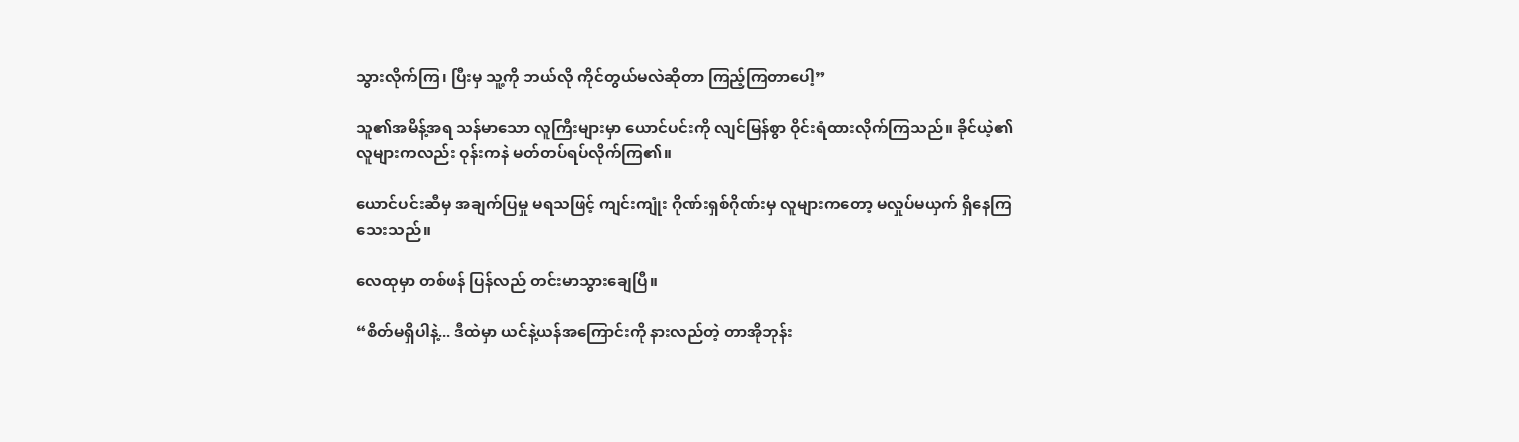သွားလိုက်ကြ၊ ပြီးမှ သူ့ကို ဘယ်လို ကိုင်တွယ်မလဲဆိုတာ ကြည့်ကြတာပေါ့”

သူ၏အမိန့်အရ သန်မာသော လူကြီးများမှာ ယောင်ပင်းကို လျင်မြန်စွာ ဝိုင်းရံထားလိုက်ကြသည်။ ခိုင်ယဲ့၏ လူများကလည်း ဝုန်းကနဲ မတ်တပ်ရပ်လိုက်ကြ၏။

ယောင်ပင်းဆီမှ အချက်ပြမှု မရသဖြင့် ကျင်းကျုံး ဂိုဏ်းရှစ်ဂိုဏ်းမှ လူများကတော့ မလှုပ်မယှက် ရှိနေကြသေးသည်။

လေထုမှာ တစ်ဖန် ပြန်လည် တင်းမာသွားချေပြီ။

“စိတ်မရှိပါနဲ့... ဒီထဲမှာ ယင်နဲ့ယန်အကြောင်းကို နားလည်တဲ့ တာအိုဘုန်း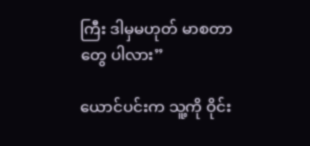ကြီး ဒါမှမဟုတ် မာစတာတွေ ပါလား”

ယောင်ပင်းက သူ့ကို ဝိုင်း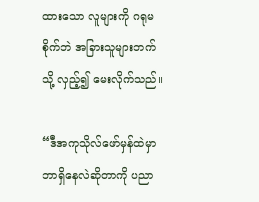ထားသော လူများကို ဂရုမစိုက်ဘဲ အခြားသူများဘက်သို့ လှည့်၍ မေးလိုက်သည်။

“ဒီအကုသိုလ်ဖော်မှန်ထဲမှာ ဘာရှိနေလဲဆိုတာကို ပညာ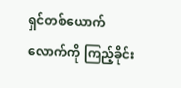ရှင်တစ်ယောက်လောက်ကို ကြည့်ခိုင်း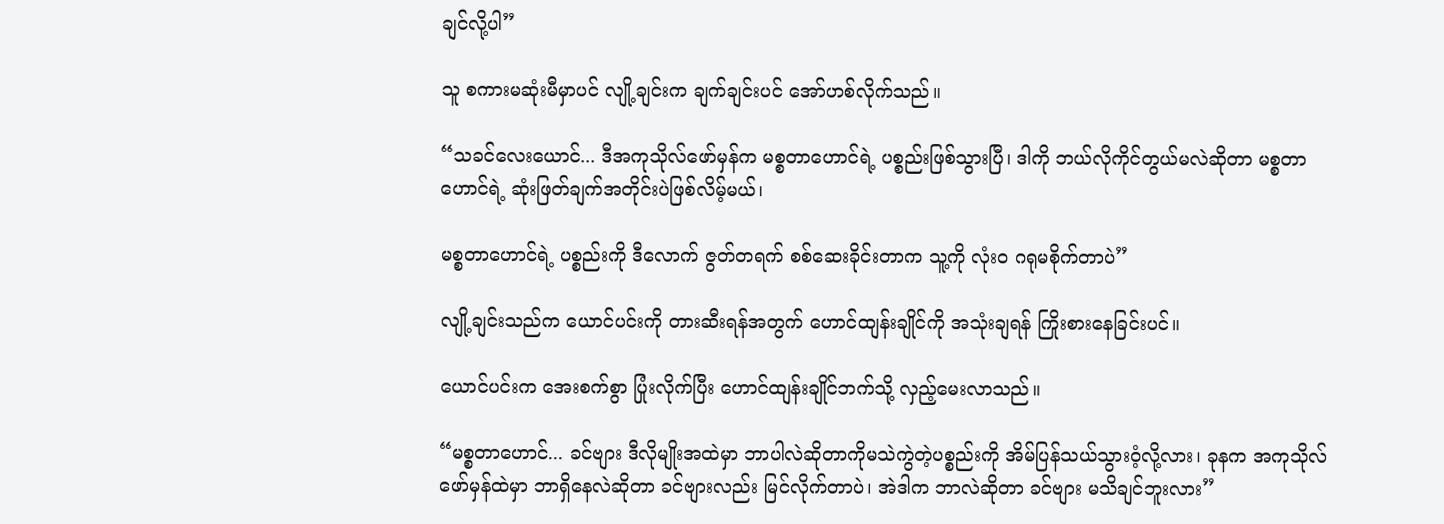ချင်လို့ပါ”

သူ စကားမဆုံးမီမှာပင် လျို့ချင်းက ချက်ချင်းပင် အော်ဟစ်လိုက်သည်။

“သခင်လေးယောင်... ဒီအကုသိုလ်ဖော်မှန်က မစ္စတာဟောင်ရဲ့ ပစ္စည်းဖြစ်သွားပြီ၊ ဒါကို ဘယ်လိုကိုင်တွယ်မလဲဆိုတာ မစ္စတာဟောင်ရဲ့ ဆုံးဖြတ်ချက်အတိုင်းပဲဖြစ်လိမ့်မယ်၊

မစ္စတာဟောင်ရဲ့ ပစ္စည်းကို ဒီလောက် ဇွတ်တရက် စစ်ဆေးခိုင်းတာက သူ့ကို လုံးဝ ဂရုမစိုက်တာပဲ”

လျို့ချင်းသည်က ယောင်ပင်းကို တားဆီးရန်အတွက် ဟောင်ထျန်းချိုင်ကို အသုံးချရန် ကြိုးစားနေခြင်းပင်။

ယောင်ပင်းက အေးစက်စွာ ပြုံးလိုက်ပြီး ဟောင်ထျန်းချိုင်ဘက်သို့ လှည့်မေးလာသည်။

“မစ္စတာဟောင်... ခင်ဗျား ဒီလိုမျိုးအထဲမှာ ဘာပါလဲဆိုတာကိုမသဲကွဲတဲ့ပစ္စည်းကို အိမ်ပြန်သယ်သွားဝံ့လို့လား၊ ခုနက အကုသိုလ်ဖော်မှန်ထဲမှာ ဘာရှိနေလဲဆိုတာ ခင်ဗျားလည်း မြင်လိုက်တာပဲ၊ အဲဒါက ဘာလဲဆိုတာ ခင်ဗျား မသိချင်ဘူးလား”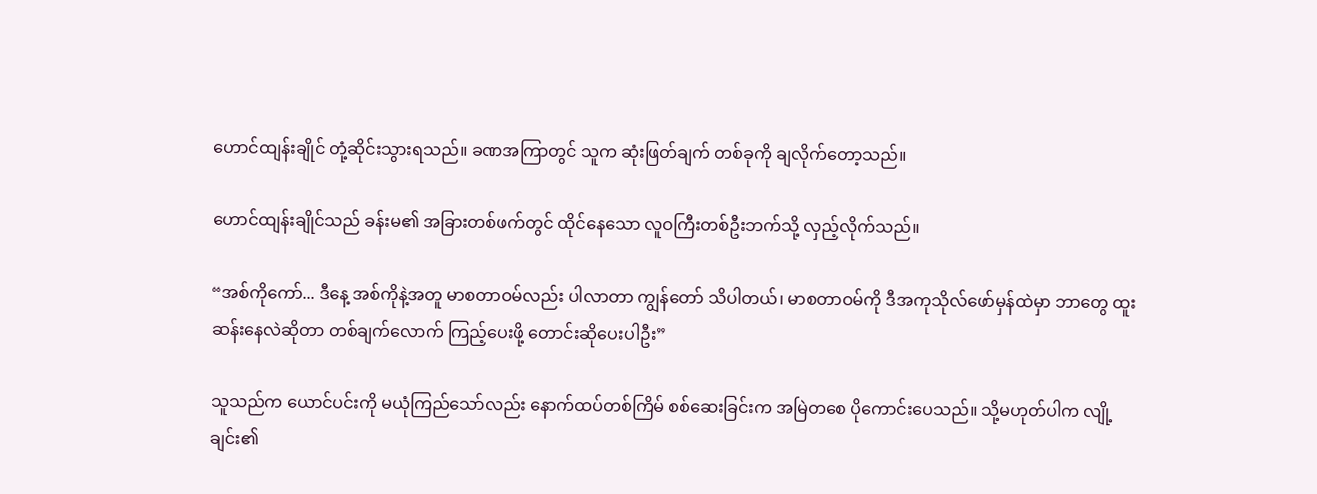ဟောင်ထျန်းချိုင် တုံ့ဆိုင်းသွားရသည်။ ခဏအကြာတွင် သူက ဆုံးဖြတ်ချက် တစ်ခုကို ချလိုက်တော့သည်။

ဟောင်ထျန်းချိုင်သည် ခန်းမ၏ အခြားတစ်ဖက်တွင် ထိုင်နေသော လူဝကြီးတစ်ဦးဘက်သို့ လှည့်လိုက်သည်။

“အစ်ကိုကော်... ဒီနေ့ အစ်ကိုနဲ့အတူ မာစတာဝမ်လည်း ပါလာတာ ကျွန်တော် သိပါတယ်၊ မာစတာဝမ်ကို ဒီအကုသိုလ်ဖော်မှန်ထဲမှာ ဘာတွေ ထူးဆန်းနေလဲဆိုတာ တစ်ချက်လောက် ကြည့်ပေးဖို့ တောင်းဆိုပေးပါဦး”

သူသည်က ယောင်ပင်းကို မယုံကြည်သော်လည်း နောက်ထပ်တစ်ကြိမ် စစ်ဆေးခြင်းက အမြဲတစေ ပိုကောင်းပေသည်။ သို့မဟုတ်ပါက လျို့ချင်း၏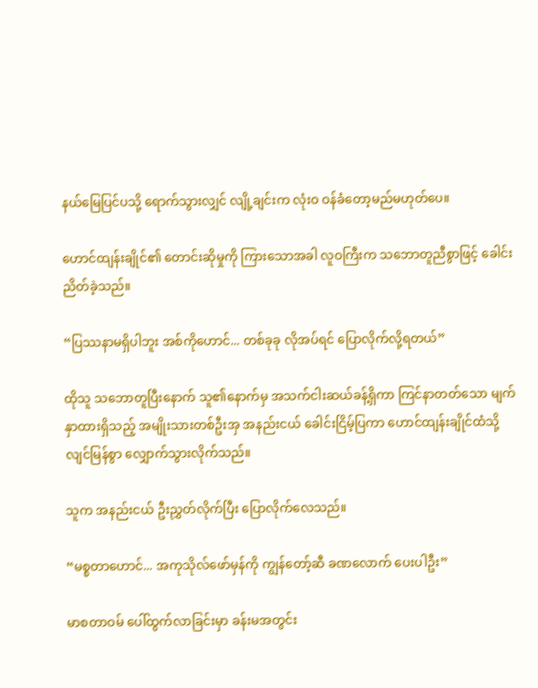နယ်မြေပြင်ပသို့ ရောက်သွားလျှင် လျို့ချင်းက လုံးဝ ဝန်ခံတော့မည်မဟုတ်ပေ။

ဟောင်ထျန်းချိုင်၏ တောင်းဆိုမှုကို ကြားသောအခါ လူဝကြီးက သဘောတူညီစွာဖြင့် ခေါင်းညိတ်ခဲ့သည်။

“ပြဿနာမရှိပါဘူး အစ်ကိုဟောင်... တစ်ခုခု လိုအပ်ရင် ပြောလိုက်လို့ရတယ်”

ထိုသူ သဘောတူပြီးနောက် သူ၏နောက်မှ အသက်ငါးဆယ်ခန့်ရှိကာ ကြင်နာတတ်သော မျက်နှာထားရှိသည့် အမျိုးသားတစ်ဦးအှ အနည်းငယ် ခေါင်းငြိမ့်ပြကာ ဟောင်ထျန်းချိုင်ထံသို့ လျင်မြန်စွာ လျှောက်သွားလိုက်သည်။

သူက အနည်းငယ် ဦးညွှတ်လိုက်ပြီး ပြောလိုက်လေသည်။

“မစ္စတာဟောင်... အကုသိုလ်ဖော်မှန်ကို ကျွန်တော့်ဆီ ခဏလောက် ပေးပါဦး”

မာစတာဝမ် ပေါ်ထွက်လာခြင်းမှာ ခန်းမအတွင်း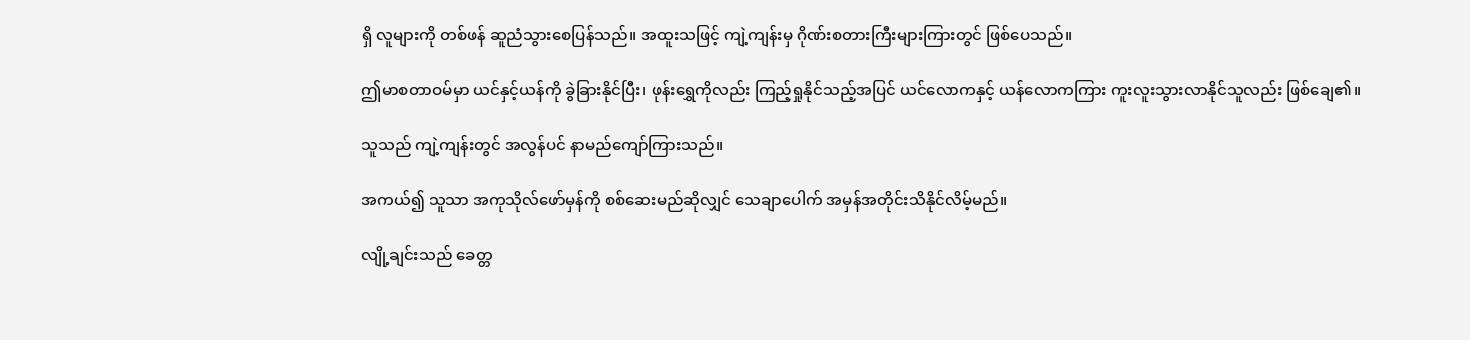ရှိ လူများကို တစ်ဖန် ဆူညံသွားစေပြန်သည်။ အထူးသဖြင့် ကျဲ့ကျန်းမှ ဂိုဏ်းစတားကြီးများကြားတွင် ဖြစ်ပေသည်။

ဤမာစတာဝမ်မှာ ယင်နှင့်ယန်ကို ခွဲခြားနိုင်ပြီး၊ ဖုန်းရွှေကိုလည်း ကြည့်ရှုနိုင်သည့်အပြင် ယင်လောကနှင့် ယန်လောကကြား ကူးလူးသွားလာနိုင်သူလည်း ဖြစ်ချေ၏။

သူသည် ကျဲ့ကျန်းတွင် အလွန်ပင် နာမည်ကျော်ကြားသည်။

အကယ်၍ သူသာ အကုသိုလ်ဖော်မှန်ကို စစ်ဆေးမည်ဆိုလျှင် သေချာပေါက် အမှန်အတိုင်းသိနိုင်လိမ့်မည်။

လျို့ချင်းသည် ခေတ္တ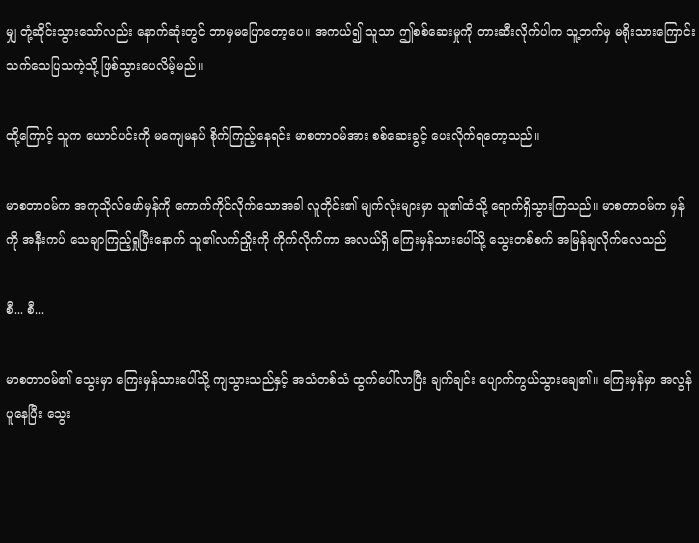မျှ တုံ့ဆိုင်းသွားသော်လည်း နောက်ဆုံးတွင် ဘာမှမပြောတော့ပေ။ အကယ်၍ သူသာ ဤစစ်ဆေးမှုကို တားဆီးလိုက်ပါက သူ့ဘက်မှ မရိုးသားကြောင်း သက်သေပြသကဲ့သို့ ဖြစ်သွားပေလိမ့်မည်။

ထို့ကြောင့် သူက ယောင်ပင်းကို မကျေမနပ် စိုက်ကြည့်နေရင်း မာစတာဝမ်အား စစ်ဆေးခွင့် ပေးလိုက်ရတော့သည်။

မာစတာဝမ်က အကုသိုလ်ဖော်မှန်ကို ကောက်ကိုင်လိုက်သောအခါ လူတိုင်း၏ မျက်လုံးများမှာ သူ၏ထံသို့ ရောက်ရှိသွားကြသည်။ မာစတာဝမ်က မှန်ကို အနီးကပ် သေချာကြည့်ရှုပြီးနောက် သူ၏လက်ညှိုးကို ကိုက်လိုက်ကာ အလယ်ရှိ ကြေးမှန်သားပေါ်သို့ သွေးတစ်စက် အမြန်ချလိုက်လေသည်

စီ... စီ...

မာစတာဝမ်၏ သွေးမှာ ကြေးမှန်သားပေါ်သို့ ကျသွားသည်နှင့် အသံတစ်သံ ထွက်ပေါ်လာပြီး ချက်ချင်း ပျောက်ကွယ်သွားချေ၏။ ကြေးမှန်မှာ အလွန်ပူနေပြီး သွေး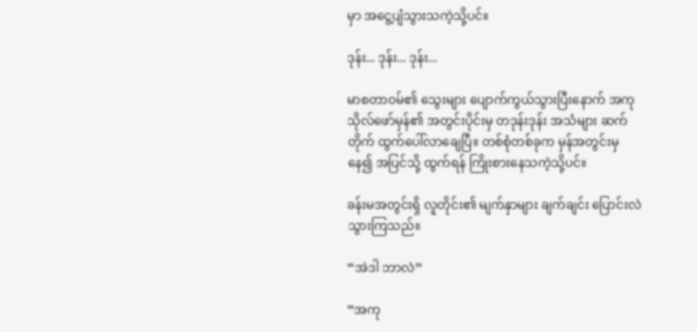မှာ အငွေ့ပျံသွားသကဲ့သို့ပင်။

ဒုန်း... ဒုန်း... ဒုန်း...

မာစတာဝမ်၏ သွေးများ ပျောက်ကွယ်သွားပြီးနောက် အကုသိုလ်ဖော်မှန်၏ အတွင်းပိုင်းမှ တဒုန်းဒုန်း အသံများ ဆက်တိုက် ထွက်ပေါ်လာချေပြီ။ တစ်စုံတစ်ခုက မှန်အတွင်းမှနေ၍ အပြင်သို့ ထွက်ရန် ကြိုးစားနေသကဲ့သို့ပင်။

ခန်းမအတွင်းရှိ လူတိုင်း၏ မျက်နှာများ ချက်ချင်း ပြောင်းလဲသွားကြသည်။

“အဲဒါ ဘာလဲ”

“အကု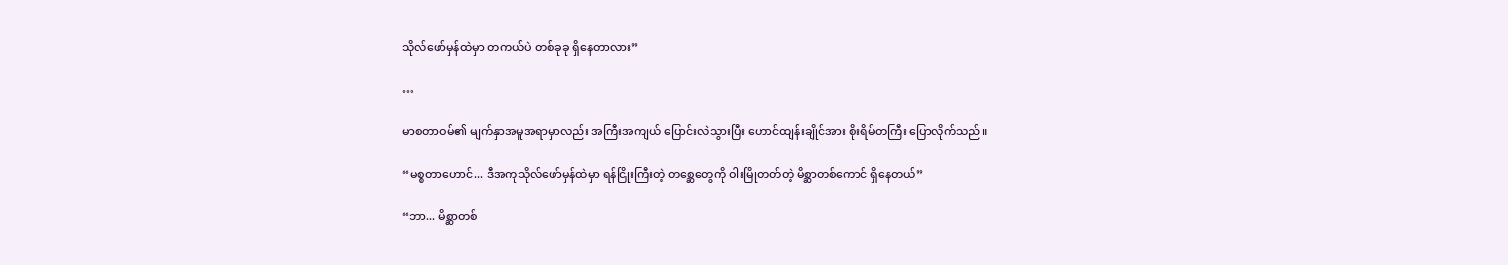သိုလ်ဖော်မှန်ထဲမှာ တကယ်ပဲ တစ်ခုခု ရှိနေတာလား”

…

မာစတာဝမ်၏ မျက်နှာအမူအရာမှာလည်း အကြီးအကျယ် ပြောင်းလဲသွားပြီး ဟောင်ထျန်းချိုင်အား စိုးရိမ်တကြီး ပြောလိုက်သည်။

“မစ္စတာဟောင်... ဒီအကုသိုလ်ဖော်မှန်ထဲမှာ ရန်ငြိုးကြီးတဲ့ တစ္ဆေတွေကို ဝါးမြိုတတ်တဲ့ မိစ္ဆာတစ်ကောင် ရှိနေတယ်”

“ဘာ... မိစ္ဆာတစ်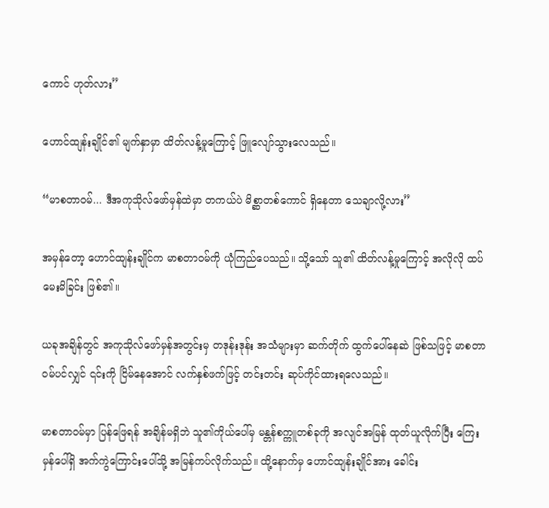ကောင် ဟုတ်လား”

ဟောင်ထျန်းချိုင်၏ မျက်နှာမှာ ထိတ်လန့်မှုကြောင့် ဖြူလျော်သွားလေသည်။

“မာစတာဝမ်... ဒီအကုသိုလ်ဖော်မှန်ထဲမှာ တကယ်ပဲ မိစ္ဆာတစ်ကောင် ရှိနေတာ သေချာလို့လား”

အမှန်တော့ ဟောင်ထျန်းချိုင်က မာစတာဝမ်ကို ယုံကြည်ပေသည်။ သို့သော် သူ၏ ထိတ်လန့်မှုကြောင့် အလိုလို ထပ်မေးမိခြင်း ဖြစ်၏။

ယခုအချိန်တွင် အကုသိုလ်ဖော်မှန်အတွင်းမှ တဒုန်းဒုန်း အသံများမှာ ဆက်တိုက် ထွက်ပေါ်နေဆဲ ဖြစ်သဖြင့် မာစတာဝမ်ပင်လျှင် ၎င်းကို ငြိမ်နေအောင် လက်နှစ်ဖက်ဖြင့် တင်းတင်း ဆုပ်ကိုင်ထားရလေသည်။

မာစတာဝမ်မှာ ပြန်ဖြေရန် အချိန်မရှိဘဲ သူ၏ကိုယ်ပေါ်မှ မန္တန်စက္ကူတစ်ခုကို အလျင်အမြန် ထုတ်ယူလိုက်ပြီး ကြေးမှန်ပေါ်ရှိ အက်ကွဲကြောင်းပေါ်သို့ အမြန်ကပ်လိုက်သည်။ ထို့နောက်မှ ဟောင်ထျန်းချိုင်အား ခေါင်း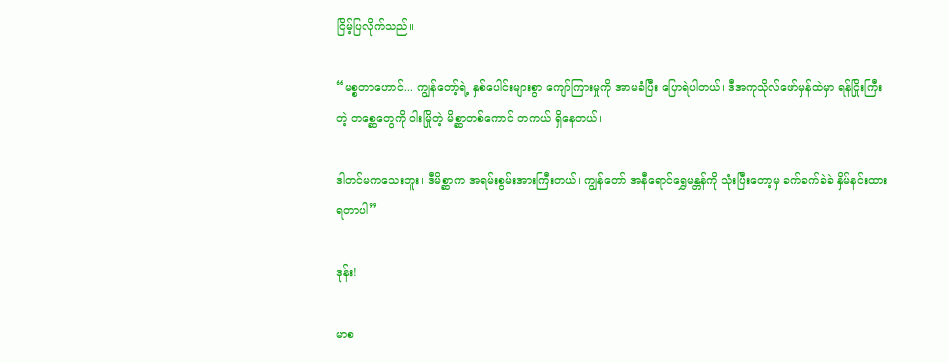ငြိမ့်ပြလိုက်သည်။

“မစ္စတာဟောင်... ကျွန်တော့်ရဲ့ နှစ်ပေါင်းများစွာ ကျော်ကြားမှုကို အာမခံပြီး ပြောရဲပါတယ်၊ ဒီအကုသိုလ်ဖော်မှန်ထဲမှာ ရန်ငြိုးကြီးတဲ့ တစ္ဆေတွေကို ဝါးမြိုတဲ့ မိစ္ဆာတစ်ကောင် တကယ် ရှိနေတယ်၊

ဒါတင်မကသေးဘူး၊ ဒီမိစ္ဆာက အရမ်းစွမ်းအားကြီးတယ်၊ ကျွန်တော် အနီရောင်ရွှေမန္တန်ကို သုံးပြီးတော့မှ ခက်ခက်ခဲခဲ နှိမ်နင်းထားရတာပါ”

ဒုန်း!

မာစ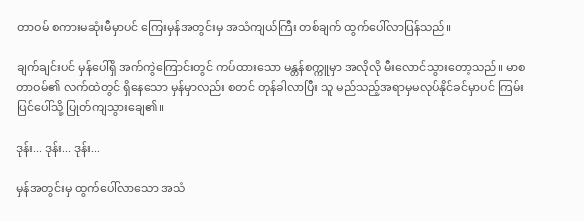တာဝမ် စကားမဆုံးမီမှာပင် ကြေးမှန်အတွင်းမှ အသံကျယ်ကြီး တစ်ချက် ထွက်ပေါ်လာပြန်သည်။

ချက်ချင်းပင် မှန်ပေါ်ရှိ အက်ကွဲကြောင်းတွင် ကပ်ထားသော မန္တန်စက္ကူမှာ အလိုလို မီးလောင်သွားတော့သည်။ မာစတာဝမ်၏ လက်ထဲတွင် ရှိနေသော မှန်မှာလည်း စတင် တုန်ခါလာပြီး သူ မည်သည့်အရာမှမလုပ်နိုင်ခင်မှာပင် ကြမ်းပြင်ပေါ်သို့ ပြုတ်ကျသွားချေ၏။

ဒုန်း... ဒုန်း... ဒုန်း...

မှန်အတွင်းမှ ထွက်ပေါ်လာသော အသံ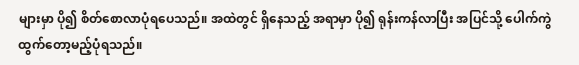များမှာ ပို၍ စိတ်စောလာပုံရပေသည်။ အထဲတွင် ရှိနေသည့် အရာမှာ ပို၍ ရုန်းကန်လာပြီး အပြင်သို့ ပေါက်ကွဲထွက်တော့မည့်ပုံရသည်။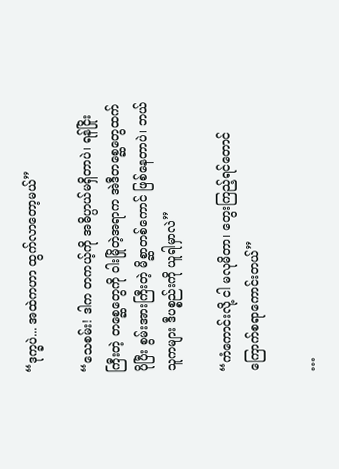“ဒုက္ခပဲ... အထဲကဟာ ထွက်လာတော့မယ်”

“သေစမ်း! ဒါက တကယ့်ကို အဓိပ္ပာယ်မရှိတာပဲ၊ ရန်ငြိုးကြီးတဲ့ တစ္ဆေတွေကို ဝါးမြိုတဲ့အရာက အဲဒီတစ္ဆေတွေထက် ပိုပြီး စွမ်းအားကြီးတဲ့ မိစ္ဆာတစ်ကောင် ဖြစ်နေတာပဲ၊ ဘယ်သူကများ ဒီပစ္စည်းကို ယူရါမှာလဲ”

“ကံကောင်းလို့ ငါ မလုမိတာ၊ တွေးကြည့်ရင်တောင် ကြောက်စရာကောင်းတယ်”

…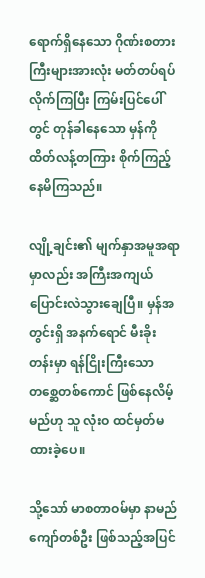ရောက်ရှိနေသော ဂိုဏ်းစတားကြီးများအားလုံး မတ်တပ်ရပ်လိုက်ကြပြီး ကြမ်းပြင်ပေါ်တွင် တုန်ခါနေသော မှန်ကို ထိတ်လန့်တကြား စိုက်ကြည့်နေမိကြသည်။

လျို့ချင်း၏ မျက်နှာအမူအရာမှာလည်း အကြီးအကျယ် ပြောင်းလဲသွားချေပြီ။ မှန်အတွင်းရှိ အနက်ရောင် မီးခိုးတန်းမှာ ရန်ငြိုးကြီးသော တစ္ဆေတစ်ကောင် ဖြစ်နေလိမ့်မည်ဟု သူ လုံးဝ ထင်မှတ်မထားခဲ့ပေ။

သို့သော် မာစတာဝမ်မှာ နာမည်ကျော်တစ်ဦး ဖြစ်သည့်အပြင်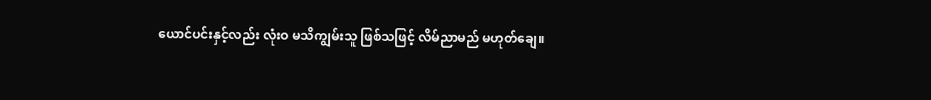ယောင်ပင်းနှင့်လည်း လုံးဝ မသိကျွမ်းသူ ဖြစ်သဖြင့် လိမ်ညာမည် မဟုတ်ချေ။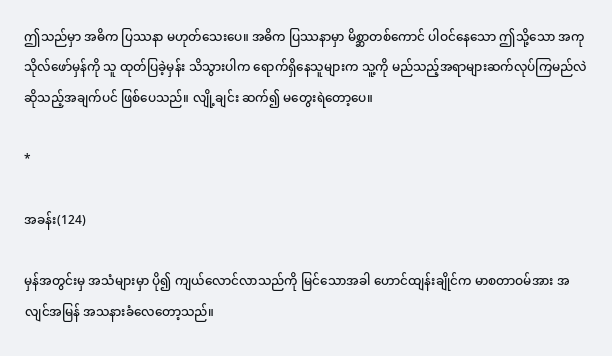ဤသည်မှာ အဓိက ပြဿနာ မဟုတ်သေးပေ။ အဓိက ပြဿနာမှာ မိစ္ဆာတစ်ကောင် ပါဝင်နေသော ဤသို့သော အကုသိုလ်ဖော်မှန်ကို သူ ထုတ်ပြခဲ့မှန်း သိသွားပါက ရောက်ရှိနေသူများက သူ့ကို မည်သည့်အရာများဆက်လုပ်ကြမည်လဲ ဆိုသည့်အချက်ပင် ဖြစ်ပေသည်။ လျို့ချင်း ဆက်၍ မတွေးရဲတော့ပေ။

*

အခန်း(124)

မှန်အတွင်းမှ အသံများမှာ ပို၍ ကျယ်လောင်လာသည်ကို မြင်သောအခါ ဟောင်ထျန်းချိုင်က မာစတာဝမ်အား အလျင်အမြန် အသနားခံလေတော့သည်။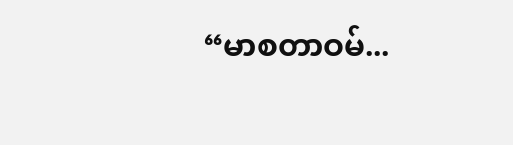“မာစတာဝမ်...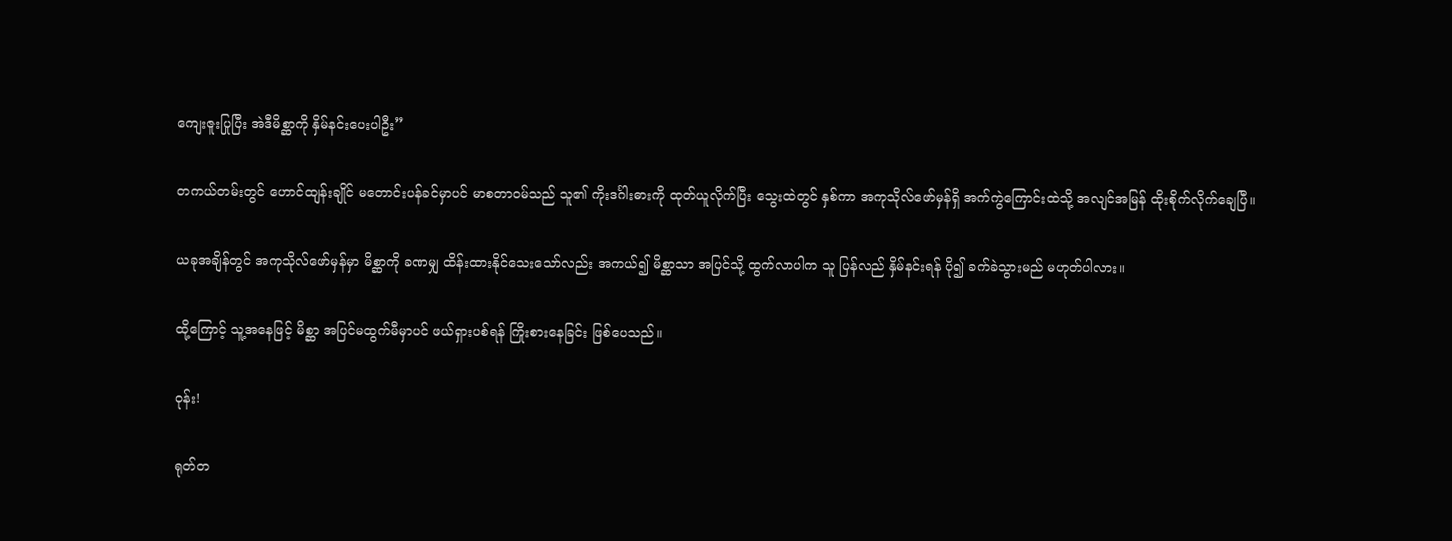ကျေးဇူးပြုပြီး အဲဒီမိစ္ဆာကို နှိမ်နင်းပေးပါဦး”

တကယ်တမ်းတွင် ဟောင်ထျန်းချိုင် မတောင်းပန်ခင်မှာပင် မာစတာဝမ်သည် သူ၏ ကိုးဒင်္ဂါးဓားကို ထုတ်ယူလိုက်ပြီး သွေးထဲတွင် နှစ်ကာ အကုသိုလ်ဖော်မှန်ရှိ အက်ကွဲကြောင်းထဲသို့ အလျင်အမြန် ထိုးစိုက်လိုက်ချေပြီ။

ယခုအချိန်တွင် အကုသိုလ်ဖော်မှန်မှာ မိစ္ဆာကို ခဏမျှ ထိန်းထားနိုင်သေးသော်လည်း အကယ်၍ မိစ္ဆာသာ အပြင်သို့ ထွက်လာပါက သူ ပြန်လည် နှိမ်နင်းရန် ပို၍ ခက်ခဲသွားမည် မဟုတ်ပါလား။

ထို့ကြောင့် သူ့အနေဖြင့် မိစ္ဆာ အပြင်မထွက်မီမှာပင် ဖယ်ရှားပစ်ရန် ကြိုးစားနေခြင်း ဖြစ်ပေသည်။

ဝုန်း!

ရုတ်တ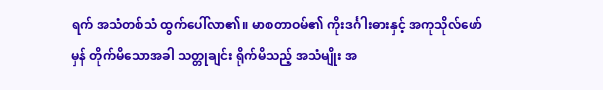ရက် အသံတစ်သံ ထွက်ပေါ်လာ၏။ မာစတာဝမ်၏ ကိုးဒင်္ဂါးဓားနှင့် အကုသိုလ်ဖော်မှန် တိုက်မိသောအခါ သတ္တုချင်း ရိုက်မိသည့် အသံမျိုး အ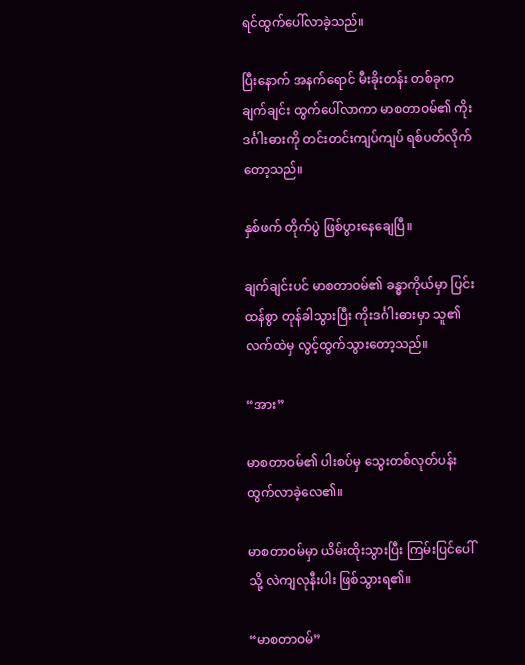ရင်ထွက်ပေါ်လာခဲ့သည်။

ပြီးနောက် အနက်ရောင် မီးခိုးတန်း တစ်ခုက ချက်ချင်း ထွက်ပေါ်လာကာ မာစတာဝမ်၏ ကိုးဒင်္ဂါးဓားကို တင်းတင်းကျပ်ကျပ် ရစ်ပတ်လိုက်တော့သည်။

နှစ်ဖက် တိုက်ပွဲ ဖြစ်ပွားနေချေပြီ။

ချက်ချင်းပင် မာစတာဝမ်၏ ခန္ဓာကိုယ်မှာ ပြင်းထန်စွာ တုန်ခါသွားပြီး ကိုးဒင်္ဂါးဓားမှာ သူ၏လက်ထဲမှ လွင့်ထွက်သွားတော့သည်။

“အား”

မာစတာဝမ်၏ ပါးစပ်မှ သွေးတစ်လုတ်ပန်းထွက်လာခဲ့လေ၏။

မာစတာဝမ်မှာ ယိမ်းထိုးသွားပြီး ကြမ်းပြင်ပေါ်သို့ လဲကျလုနီးပါး ဖြစ်သွားရ၏။

“မာစတာဝမ်”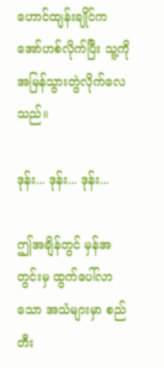ဟောင်ထျန်းချိုင်က အော်ဟစ်လိုက်ပြီး သူ့ကို အမြန်သွားတွဲလိုက်လေသည်။

ဒုန်း... ဒုန်း... ဒုန်း...

ဤအချိန်တွင် မှန်အတွင်းမှ ထွက်ပေါ်လာသော အသံများမှာ စည်တီး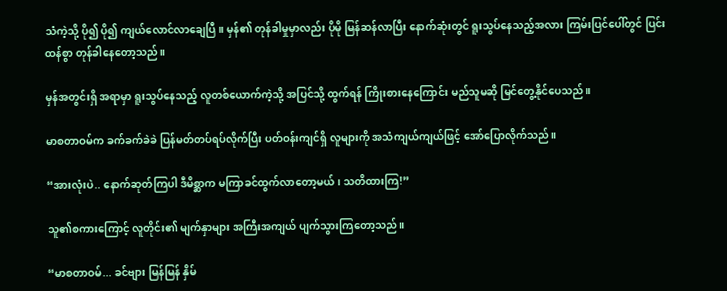သံကဲ့သို့ ပို၍ ပို၍ ကျယ်လောင်လာချေပြီ။ မှန်၏ တုန်ခါမှုမှာလည်း ပိုမို မြန်ဆန်လာပြီး နောက်ဆုံးတွင် ရူးသွပ်နေသည့်အလား ကြမ်းပြင်ပေါ်တွင် ပြင်းထန်စွာ တုန်ခါနေတော့သည်။

မှန်အတွင်းရှိ အရာမှာ ရူးသွပ်နေသည့် လူတစ်ယောက်ကဲ့သို့ အပြင်သို့ ထွက်ရန် ကြိုးစားနေကြောင်း မည်သူမဆို မြင်တွေ့နိုင်ပေသည်။

မာစတာဝမ်က ခက်ခက်ခဲခဲ ပြန်မတ်တပ်ရပ်လိုက်ပြီး ပတ်ဝန်းကျင်ရှိ လူများကို အသံကျယ်ကျယ်ဖြင့် အော်ပြောလိုက်သည်။

“အားလုံးပဲ.. နောက်ဆုတ်ကြပါ ဒီမိစ္ဆာက မကြာခင်ထွက်လာတော့မယ်၊ သတိထားကြ!”

သူ၏စကားကြောင့် လူတိုင်း၏ မျက်နှာများ အကြီးအကျယ် ပျက်သွားကြတော့သည်။

“မာစတာဝမ်... ခင်ဗျား မြန်မြန် နှိမ်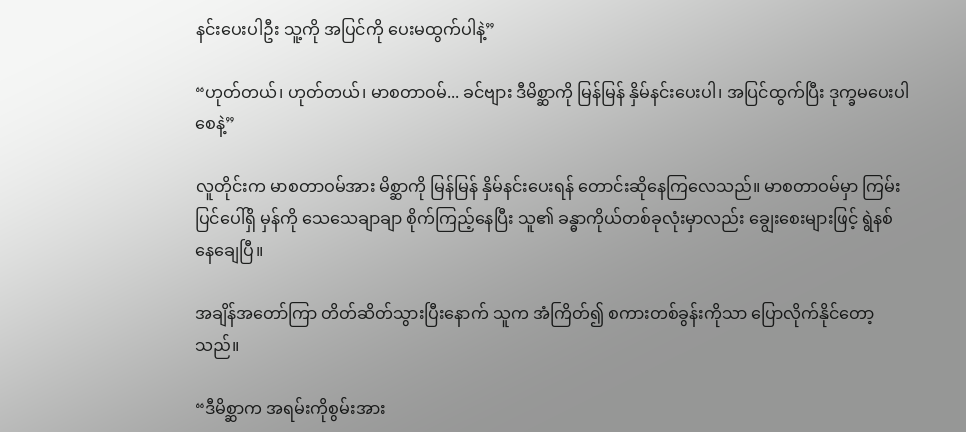နင်းပေးပါဦး သူ့ကို အပြင်ကို ပေးမထွက်ပါနဲ့”

“ဟုတ်တယ်၊ ဟုတ်တယ်၊ မာစတာဝမ်... ခင်ဗျား ဒီမိစ္ဆာကို မြန်မြန် နှိမ်နင်းပေးပါ၊ အပြင်ထွက်ပြီး ဒုက္ခမပေးပါစေနဲ့”

လူတိုင်းက မာစတာဝမ်အား မိစ္ဆာကို မြန်မြန် နှိမ်နင်းပေးရန် တောင်းဆိုနေကြလေသည်။ မာစတာဝမ်မှာ ကြမ်းပြင်ပေါ်ရှိ မှန်ကို သေသေချာချာ စိုက်ကြည့်နေပြီး သူ၏ ခန္ဓာကိုယ်တစ်ခုလုံးမှာလည်း ချွေးစေးများဖြင့် ရွဲနစ်နေချေပြီ။

အချိန်အတော်ကြာ တိတ်ဆိတ်သွားပြီးနောက် သူက အံကြိတ်၍ စကားတစ်ခွန်းကိုသာ ပြောလိုက်နိုင်တော့သည်။

“ဒီမိစ္ဆာက အရမ်းကိုစွမ်းအား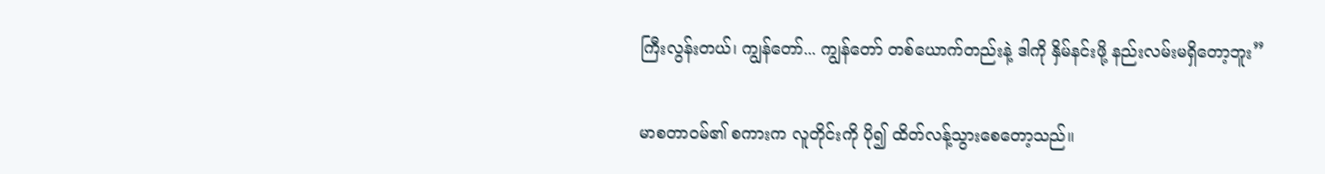ကြီးလွန်းတယ်၊ ကျွန်တော်... ကျွန်တော် တစ်ယောက်တည်းနဲ့ ဒါကို နှိမ်နင်းဖို့ နည်းလမ်းမရှိတော့ဘူး”

မာစတာဝမ်၏ စကားက လူတိုင်းကို ပို၍ ထိတ်လန့်သွားစေတော့သည်။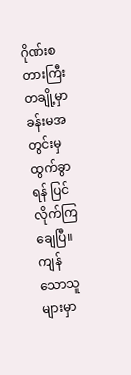ဂိုဏ်းစတားကြီး တချို့မှာ ခန်းမအတွင်းမှ ထွက်ခွာရန် ပြင်လိုက်ကြချေပြီ။ ကျန်သောသူများမှာ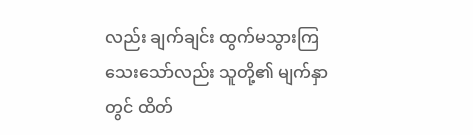လည်း ချက်ချင်း ထွက်မသွားကြသေးသော်လည်း သူတို့၏ မျက်နှာတွင် ထိတ်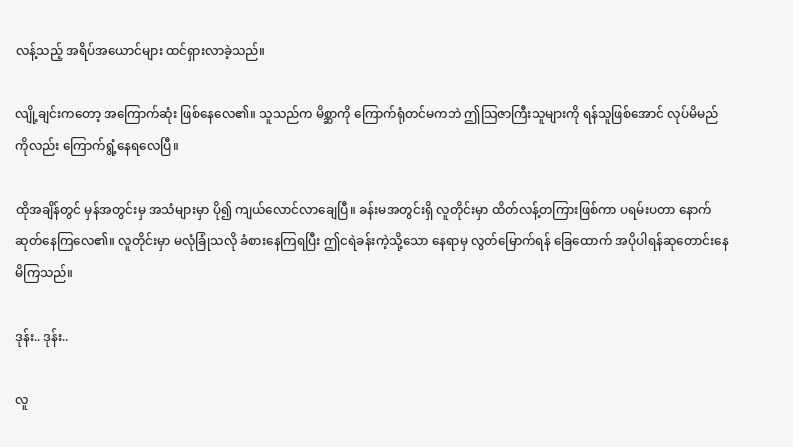လန့်သည့် အရိပ်အယောင်များ ထင်ရှားလာခဲ့သည်။

လျို့ချင်းကတော့ အကြောက်ဆုံး ဖြစ်နေလေ၏။ သူသည်က မိစ္ဆာကို ကြောက်ရုံတင်မကဘဲ ဤသြဇာကြီးသူများကို ရန်သူဖြစ်အောင် လုပ်မိမည်ကိုလည်း ကြောက်ရွံ့နေရလေပြီ။

ထိုအချိန်တွင် မှန်အတွင်းမှ အသံများမှာ ပို၍ ကျယ်လောင်လာချေပြီ။ ခန်းမအတွင်းရှိ လူတိုင်းမှာ ထိတ်လန့်တကြားဖြစ်ကာ ပရမ်းပတာ နောက်ဆုတ်နေကြလေ၏။ လူတိုင်းမှာ မလုံခြုံသလို ခံစားနေကြရပြီး ဤငရဲခန်းကဲ့သို့သော နေရာမှ လွတ်မြောက်ရန် ခြေထောက် အပိုပါရန်ဆုတောင်းနေမိကြသည်။

ဒုန်း.. ဒုန်း..

လူ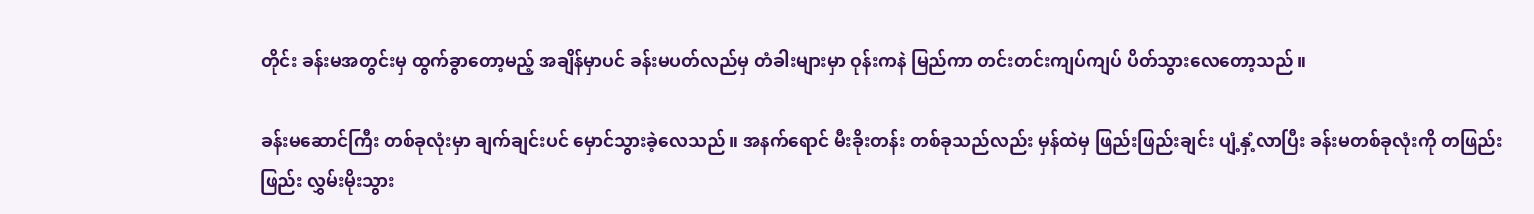တိုင်း ခန်းမအတွင်းမှ ထွက်ခွာတော့မည့် အချိန်မှာပင် ခန်းမပတ်လည်မှ တံခါးများမှာ ဝုန်းကနဲ မြည်ကာ တင်းတင်းကျပ်ကျပ် ပိတ်သွားလေတော့သည်။

ခန်းမဆောင်ကြီး တစ်ခုလုံးမှာ ချက်ချင်းပင် မှောင်သွားခဲ့လေသည်။ အနက်ရောင် မီးခိုးတန်း တစ်ခုသည်လည်း မှန်ထဲမှ ဖြည်းဖြည်းချင်း ပျံ့နှံ့လာပြီး ခန်းမတစ်ခုလုံးကို တဖြည်းဖြည်း လွှမ်းမိုးသွား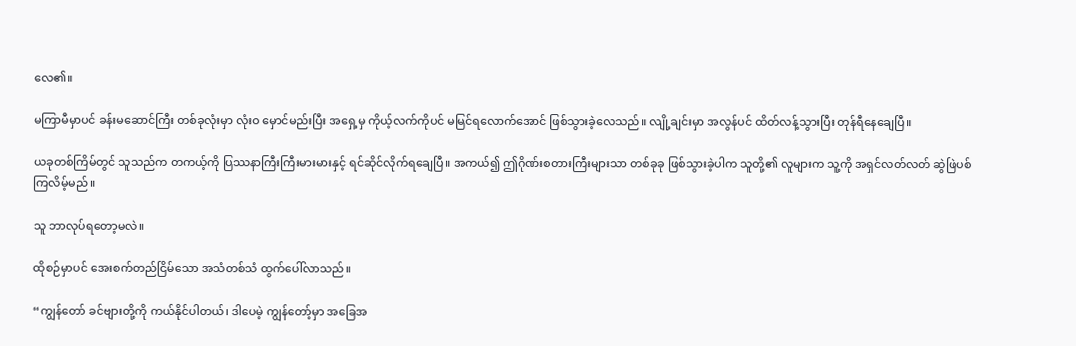လေ၏။

မကြာမီမှာပင် ခန်းမဆောင်ကြီး တစ်ခုလုံးမှာ လုံးဝ မှောင်မည်းပြီး အရှေ့မှ ကိုယ့်လက်ကိုပင် မမြင်ရလောက်အောင် ဖြစ်သွားခဲ့လေသည်။ လျို့ချင်းမှာ အလွန်ပင် ထိတ်လန့်သွားပြီး တုန်ရီနေချေပြီ။

ယခုတစ်ကြိမ်တွင် သူသည်က တကယ့်ကို ပြဿနာကြီးကြီးမားမားနှင့် ရင်ဆိုင်လိုက်ရချေပြီ။ အကယ်၍ ဤဂိုဏ်းစတားကြီးများသာ တစ်ခုခု ဖြစ်သွားခဲ့ပါက သူတို့၏ လူများက သူ့ကို အရှင်လတ်လတ် ဆွဲဖြဲပစ်ကြလိမ့်မည်။

သူ ဘာလုပ်ရတော့မလဲ။

ထိုစဉ်မှာပင် အေးစက်တည်ငြိမ်သော အသံတစ်သံ ထွက်ပေါ်လာသည်။

“ကျွန်တော် ခင်ဗျားတို့ကို ကယ်နိုင်ပါတယ်၊ ဒါပေမဲ့ ကျွန်တော့်မှာ အခြေအ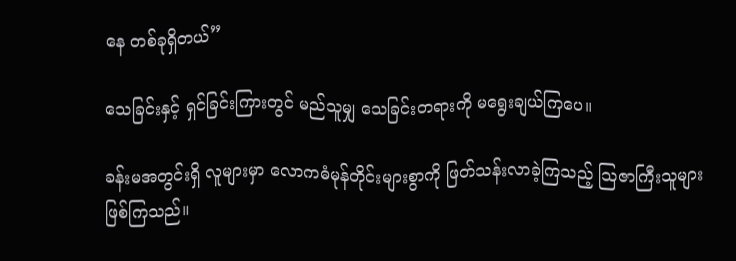နေ တစ်ခုရှိတယ်”

သေခြင်းနှင့် ရှင်ခြင်းကြားတွင် မည်သူမျှ သေခြင်းတရားကို မရွေးချယ်ကြပေ။

ခန်းမအတွင်းရှိ လူများမှာ လောကဓံမုန်တိုင်းများစွာကို ဖြတ်သန်းလာခဲ့ကြသည့် သြဇာကြီးသူများ ဖြစ်ကြသည်။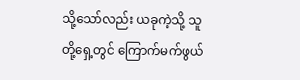သို့သော်လည်း ယခုကဲ့သို့ သူတို့ရှေ့တွင် ကြောက်မက်ဖွယ်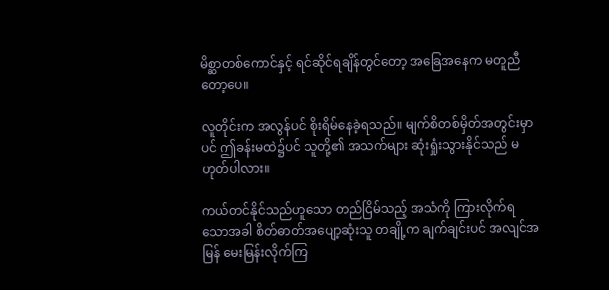မိစ္ဆာတစ်ကောင်နှင့် ရင်ဆိုင်ရချိန်တွင်တော့ အခြေအနေက မတူညီတော့ပေ။

လူတိုင်းက အလွန်ပင် စိုးရိမ်နေခဲ့ရသည်။ မျက်စိတစ်မှိတ်အတွင်းမှာပင် ဤခန်းမထဲ၌ပင် သူတို့၏ အသက်များ ဆုံးရှုံးသွားနိုင်သည် မဟုတ်ပါလား။

ကယ်တင်နိုင်သည်ဟူသော တည်ငြိမ်သည့် အသံကို ကြားလိုက်ရသောအခါ စိတ်ဓာတ်အပျော့ဆုံးသူ တချို့က ချက်ချင်းပင် အလျင်အမြန် မေးမြန်းလိုက်ကြ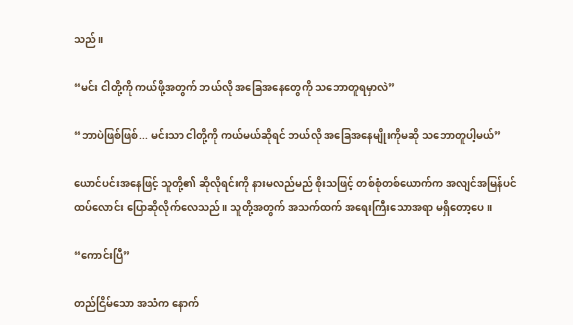သည်။

“မင်း ငါတို့ကို ကယ်ဖို့အတွက် ဘယ်လို အခြေအနေတွေကို သဘောတူရမှာလဲ”

“ဘာပဲဖြစ်ဖြစ်... မင်းသာ ငါတို့ကို ကယ်မယ်ဆိုရင် ဘယ်လို အခြေအနေမျိုးကိုမဆို သဘောတူပါ့မယ်”

ယောင်ပင်းအနေဖြင့် သူတို့၏ ဆိုလိုရင်းကို နားမလည်မည် စိုးသဖြင့် တစ်စုံတစ်ယောက်က အလျင်အမြန်ပင် ထပ်လောင်း ပြောဆိုလိုက်လေသည်။ သူတို့အတွက် အသက်ထက် အရေးကြီးသောအရာ မရှိတော့ပေ။

“ကောင်းပြီ”

တည်ငြိမ်သော အသံက နောက်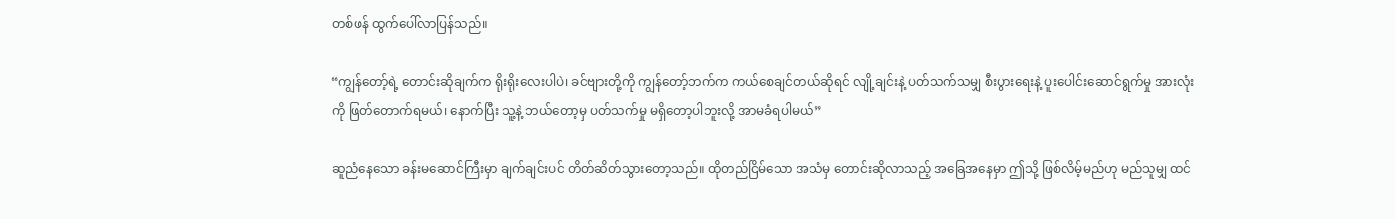တစ်ဖန် ထွက်ပေါ်လာပြန်သည်။

“ကျွန်တော့်ရဲ့ တောင်းဆိုချက်က ရိုးရိုးလေးပါပဲ၊ ခင်ဗျားတို့ကို ကျွန်တော့်ဘက်က ကယ်စေချင်တယ်ဆိုရင် လျို့ချင်းနဲ့ ပတ်သက်သမျှ စီးပွားရေးနဲ့ ပူးပေါင်းဆောင်ရွက်မှု အားလုံးကို ဖြတ်တောက်ရမယ်၊ နောက်ပြီး သူ့နဲ့ ဘယ်တော့မှ ပတ်သက်မှု မရှိတော့ပါဘူးလို့ အာမခံရပါမယ်”

ဆူညံနေသော ခန်းမဆောင်ကြီးမှာ ချက်ချင်းပင် တိတ်ဆိတ်သွားတော့သည်။ ထိုတည်ငြိမ်သော အသံမှ တောင်းဆိုလာသည့် အခြေအနေမှာ ဤသို့ ဖြစ်လိမ့်မည်ဟု မည်သူမျှ ထင်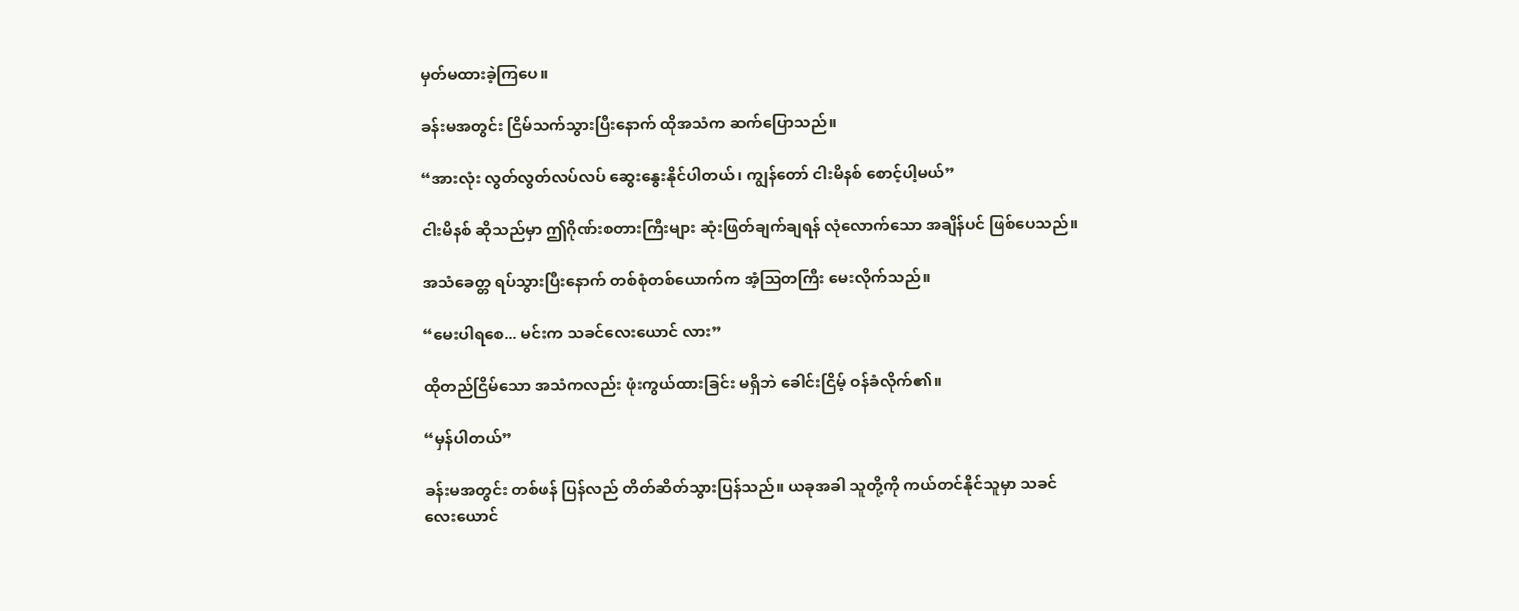မှတ်မထားခဲ့ကြပေ။

ခန်းမအတွင်း ငြိမ်သက်သွားပြီးနောက် ထိုအသံက ဆက်ပြောသည်။

“အားလုံး လွတ်လွတ်လပ်လပ် ဆွေးနွေးနိုင်ပါတယ်၊ ကျွန်တော် ငါးမိနစ် စောင့်ပါ့မယ်”

ငါးမိနစ် ဆိုသည်မှာ ဤဂိုဏ်းစတားကြီးများ ဆုံးဖြတ်ချက်ချရန် လုံလောက်သော အချိန်ပင် ဖြစ်ပေသည်။

အသံခေတ္တ ရပ်သွားပြီးနောက် တစ်စုံတစ်ယောက်က အံ့ဩတကြီး မေးလိုက်သည်။

“မေးပါရစေ... မင်းက သခင်လေးယောင် လား”

ထိုတည်ငြိမ်သော အသံကလည်း ဖုံးကွယ်ထားခြင်း မရှိဘဲ ခေါင်းငြိမ့် ဝန်ခံလိုက်၏။

“မှန်ပါတယ်”

ခန်းမအတွင်း တစ်ဖန် ပြန်လည် တိတ်ဆိတ်သွားပြန်သည်။ ယခုအခါ သူတို့ကို ကယ်တင်နိုင်သူမှာ သခင်လေးယောင်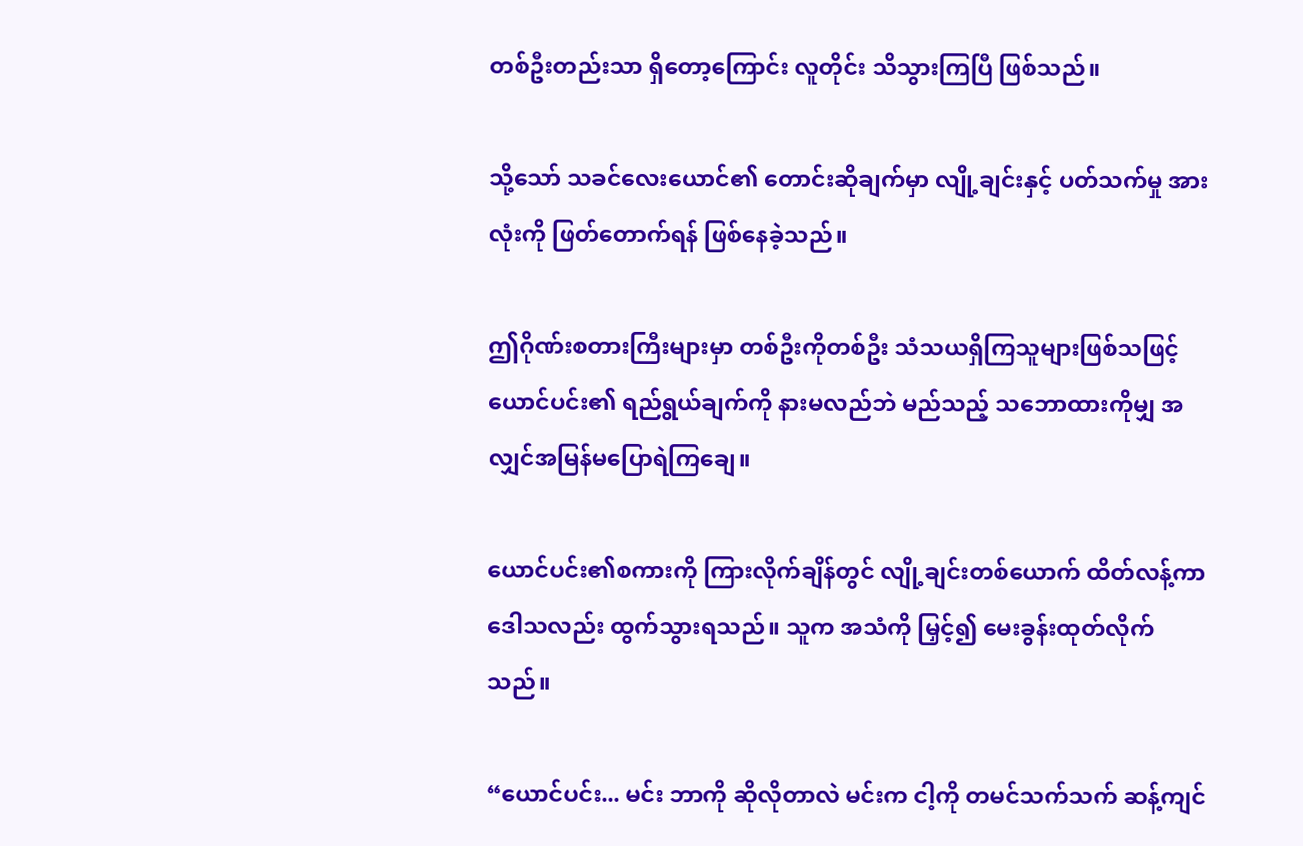တစ်ဦးတည်းသာ ရှိတော့ကြောင်း လူတိုင်း သိသွားကြပြီ ဖြစ်သည်။

သို့သော် သခင်လေးယောင်၏ တောင်းဆိုချက်မှာ လျို့ချင်းနှင့် ပတ်သက်မှု အားလုံးကို ဖြတ်တောက်ရန် ဖြစ်နေခဲ့သည်။

ဤဂိုဏ်းစတားကြီးများမှာ တစ်ဦးကိုတစ်ဦး သံသယရှိကြသူများဖြစ်သဖြင့် ယောင်ပင်း၏ ရည်ရွယ်ချက်ကို နားမလည်ဘဲ မည်သည့် သဘောထားကိုမျှ အလျှင်အမြန်မပြောရဲကြချေ။

ယောင်ပင်း၏စကားကို ကြားလိုက်ချိန်တွင် လျို့ချင်းတစ်ယောက် ထိတ်လန့်ကာ ဒေါသလည်း ထွက်သွားရသည်။ သူက အသံကို မြှင့်၍ မေးခွန်းထုတ်လိုက်သည်။

“ယောင်ပင်း... မင်း ဘာကို ဆိုလိုတာလဲ မင်းက ငါ့ကို တမင်သက်သက် ဆန့်ကျင်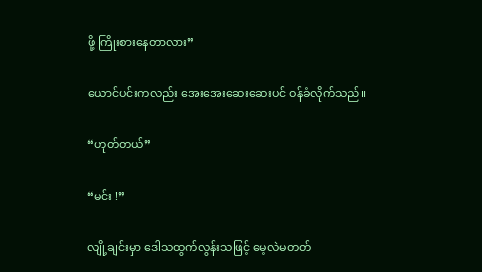ဖို့ ကြိုးစားနေတာလား”

ယောင်ပင်းကလည်း အေးအေးဆေးဆေးပင် ဝန်ခံလိုက်သည်။

“ဟုတ်တယ်”

“မင်း !”

လျို့ချင်းမှာ ဒေါသထွက်လွန်းသဖြင့် မေ့လဲမတတ်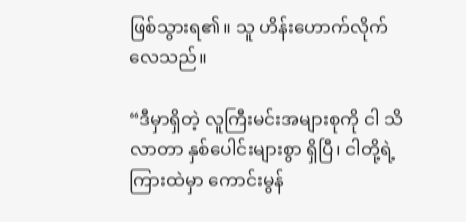ဖြစ်သွားရ၏။ သူ ဟိန်းဟောက်လိုက်လေသည်။

“ဒီမှာရှိတဲ့ လူကြီးမင်းအများစုကို ငါ သိလာတာ နှစ်ပေါင်းများစွာ ရှိပြီ၊ ငါတို့ရဲ့ကြားထဲမှာ ကောင်းမွန်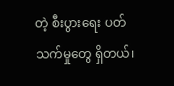တဲ့ စီးပွားရေး ပတ်သက်မှုတွေ ရှိတယ်၊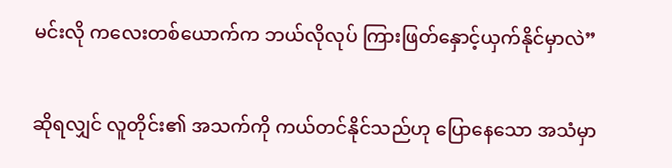မင်းလို ကလေးတစ်ယောက်က ဘယ်လိုလုပ် ကြားဖြတ်နှောင့်ယှက်နိုင်မှာလဲ”

ဆိုရလျှင် လူတိုင်း၏ အသက်ကို ကယ်တင်နိုင်သည်ဟု ပြောနေသော အသံမှာ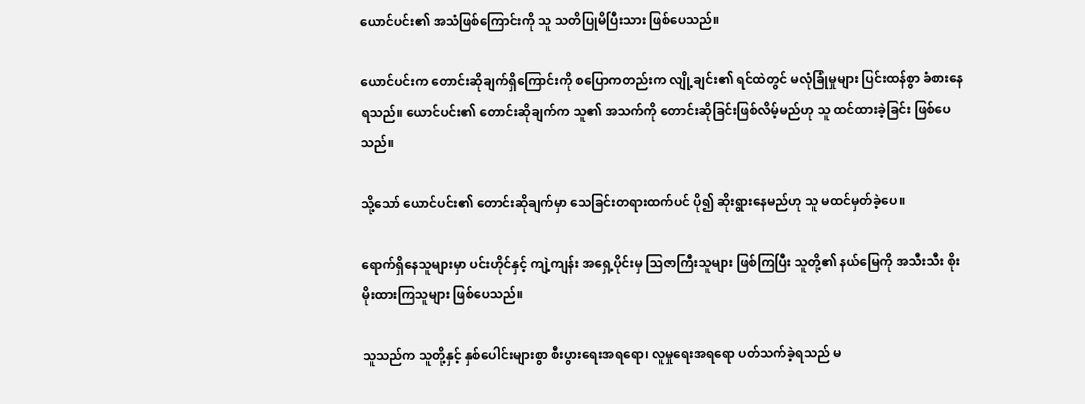ယောင်ပင်း၏ အသံဖြစ်ကြောင်းကို သူ သတိပြုမိပြီးသား ဖြစ်ပေသည်။

ယောင်ပင်းက တောင်းဆိုချက်ရှိကြောင်းကို စပြောကတည်းက လျို့ချင်း၏ ရင်ထဲတွင် မလုံခြုံမှုများ ပြင်းထန်စွာ ခံစားနေရသည်။ ယောင်ပင်း၏ တောင်းဆိုချက်က သူ၏ အသက်ကို တောင်းဆိုခြင်းဖြစ်လိမ့်မည်ဟု သူ ထင်ထားခဲ့ခြင်း ဖြစ်ပေသည်။

သို့သော် ယောင်ပင်း၏ တောင်းဆိုချက်မှာ သေခြင်းတရားထက်ပင် ပို၍ ဆိုးရွားနေမည်ဟု သူ မထင်မှတ်ခဲ့ပေ။

ရောက်ရှိနေသူများမှာ ပင်းဟိုင်နှင့် ကျဲ့ကျန်း အရှေ့ပိုင်းမှ သြဇာကြီးသူများ ဖြစ်ကြပြီး သူတို့၏ နယ်မြေကို အသီးသီး စိုးမိုးထားကြသူများ ဖြစ်ပေသည်။

သူသည်က သူတို့နှင့် နှစ်ပေါင်းများစွာ စီးပွားရေးအရရော၊ လူမှုရေးအရရော ပတ်သက်ခဲ့ရသည် မ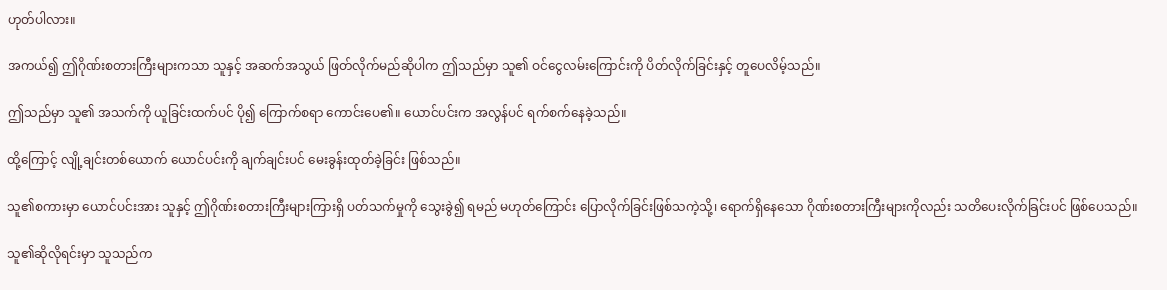ဟုတ်ပါလား။

အကယ်၍ ဤဂိုဏ်းစတားကြီးများကသာ သူနှင့် အဆက်အသွယ် ဖြတ်လိုက်မည်ဆိုပါက ဤသည်မှာ သူ၏ ဝင်ငွေလမ်းကြောင်းကို ပိတ်လိုက်ခြင်းနှင့် တူပေလိမ့်သည်။

ဤသည်မှာ သူ၏ အသက်ကို ယူခြင်းထက်ပင် ပို၍ ကြောက်စရာ ကောင်းပေ၏။ ယောင်ပင်းက အလွန်ပင် ရက်စက်နေခဲ့သည်။

ထို့ကြောင့် လျို့ချင်းတစ်ယောက် ယောင်ပင်းကို ချက်ချင်းပင် မေးခွန်းထုတ်ခဲ့ခြင်း ဖြစ်သည်။

သူ၏စကားမှာ ယောင်ပင်းအား သူနှင့် ဤဂိုဏ်းစတားကြီးများကြားရှိ ပတ်သက်မှုကို သွေးခွဲ၍ ရမည် မဟုတ်ကြောင်း ပြောလိုက်ခြင်းဖြစ်သကဲ့သို့၊ ရောက်ရှိနေသော ဂိုဏ်းစတားကြီးများကိုလည်း သတိပေးလိုက်ခြင်းပင် ဖြစ်ပေသည်။

သူ၏ဆိုလိုရင်းမှာ သူသည်က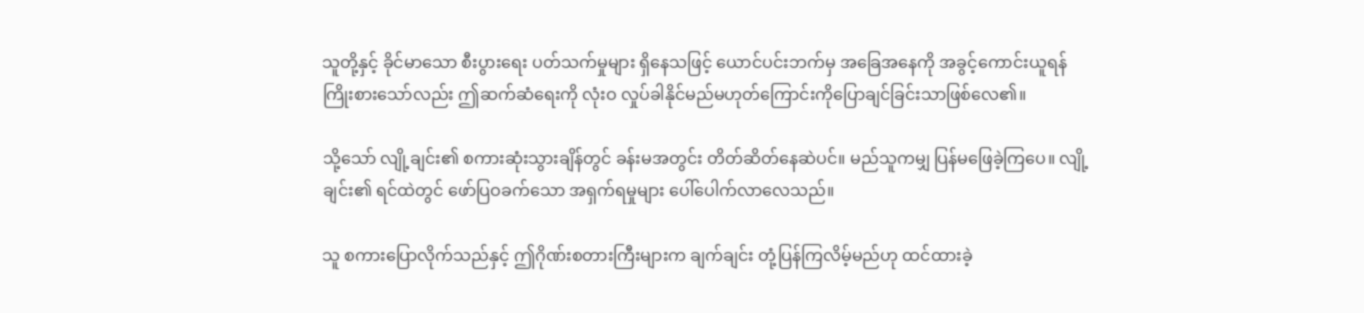သူတို့နှင့် ခိုင်မာသော စီးပွားရေး ပတ်သက်မှုများ ရှိနေသဖြင့် ယောင်ပင်းဘက်မှ အခြေအနေကို အခွင့်ကောင်းယူရန် ကြိုးစားသော်လည်း ဤဆက်ဆံရေးကို လုံးဝ လှုပ်ခါနိုင်မည်မဟုတ်ကြောင်းကိုပြောချင်ခြင်းသာဖြစ်လေ၏။

သို့သော် လျို့ချင်း၏ စကားဆုံးသွားချိန်တွင် ခန်းမအတွင်း တိတ်ဆိတ်နေဆဲပင်။ မည်သူကမျှ ပြန်မဖြေခဲ့ကြပေ။ လျို့ချင်း၏ ရင်ထဲတွင် ဖော်ပြဝခက်သော အရှက်ရမှုများ ပေါ်ပေါက်လာလေသည်။

သူ စကားပြောလိုက်သည်နှင့် ဤဂိုဏ်းစတားကြီးများက ချက်ချင်း တုံ့ပြန်ကြလိမ့်မည်ဟု ထင်ထားခဲ့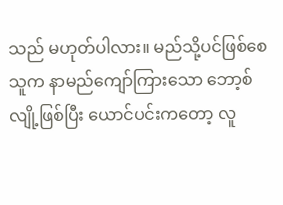သည် မဟုတ်ပါလား။ မည်သို့ပင်ဖြစ်စေ သူက နာမည်ကျော်ကြားသော ဘော့စ်လျို့ဖြစ်ပြီး ယောင်ပင်းကတော့ လူ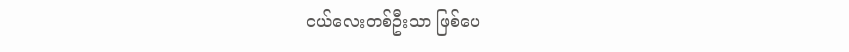ငယ်လေးတစ်ဦးသာ ဖြစ်ပေ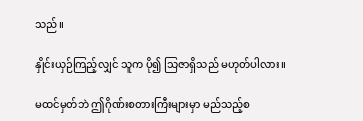သည်။

နှိုင်းယှဉ်ကြည့်လျှင် သူက ပို၍ သြဇာရှိသည် မဟုတ်ပါလား။

မထင်မှတ်ဘဲ ဤဂိုဏ်းစတားကြီးများမှာ မည်သည့်စ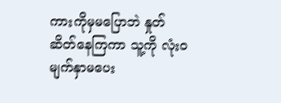ကားကိုမှမပြောဘဲ နှုတ်ဆိတ်နေကြကာ သူ့ကို လုံးဝ မျက်နှာမပေး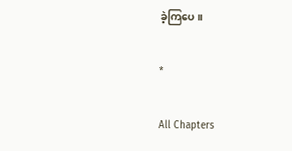ခဲ့ကြပေ။

*

All Chapters